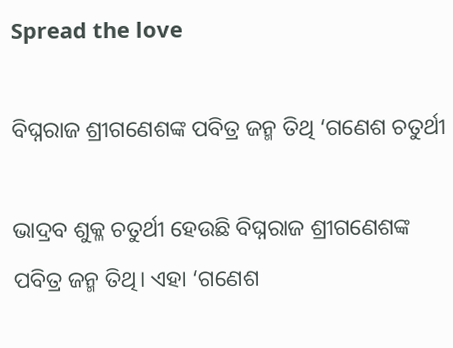Spread the love

ବିଘ୍ନରାଜ ଶ୍ରୀଗଣେଶଙ୍କ ପବିତ୍ର ଜନ୍ମ ତିଥି ‘ଗଣେଶ ଚତୁର୍ଥୀ

ଭାଦ୍ରବ ଶୁକ୍ଳ ଚତୁର୍ଥୀ ହେଉଛି ବିଘ୍ନରାଜ ଶ୍ରୀଗଣେଶଙ୍କ ପବିତ୍ର ଜନ୍ମ ତିଥି। ଏହା ‘ଗଣେଶ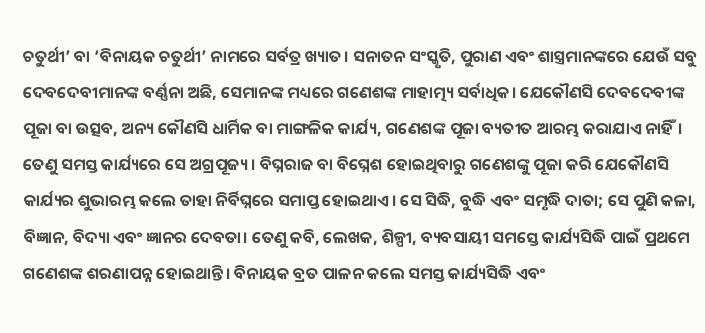ଚତୁର୍ଥୀ’ ବା ‘ବିନାୟକ ଚତୁର୍ଥୀ’ ନାମରେ ସର୍ବତ୍ର ଖ୍ୟାତ। ସନାତନ ସଂସ୍କୃତି, ପୁରାଣ ଏବଂ ଶାସ୍ତ୍ରମାନଙ୍କରେ ଯେଉଁ ସବୁ ଦେବଦେବୀମାନଙ୍କ ବର୍ଣ୍ଣନା ଅଛି, ସେମାନଙ୍କ ମଧ୍ୟରେ ଗଣେଶଙ୍କ ମାହାତ୍ମ୍ୟ ସର୍ବାଧିକ। ଯେକୌଣସି ଦେବଦେବୀଙ୍କ ପୂଜା ବା ଉତ୍ସବ, ଅନ୍ୟ କୌଣସି ଧାର୍ମିକ ବା ମାଙ୍ଗଳିକ କାର୍ଯ୍ୟ, ଗଣେଶଙ୍କ ପୂଜା ବ୍ୟତୀତ ଆରମ୍ଭ କରାଯାଏ ନାହିଁ। ତେଣୁ ସମସ୍ତ କାର୍ଯ୍ୟରେ ସେ ଅଗ୍ରପୂଜ୍ୟ। ବିଘ୍ନରାଜ ବା ବିଘ୍ନେଶ ହୋଇଥିବାରୁ ଗଣେଶଙ୍କୁ ପୂଜା କରି ଯେକୌଣସି କାର୍ଯ୍ୟର ଶୁଭାରମ୍ଭ କଲେ ତାହା ନିର୍ବିଘ୍ନରେ ସମାପ୍ତ ହୋଇଥାଏ। ସେ ସିଦ୍ଧି, ବୁଦ୍ଧି ଏବଂ ସମୃଦ୍ଧି ଦାତା; ସେ ପୁଣି କଳା, ବିଜ୍ଞାନ, ବିଦ୍ୟା ଏବଂ ଜ୍ଞାନର ଦେବତା। ତେଣୁ କବି, ଲେଖକ, ଶିଳ୍ପୀ, ବ୍ୟବସାୟୀ ସମସ୍ତେ କାର୍ଯ୍ୟସିଦ୍ଧି ପାଇଁ ପ୍ରଥମେ ଗଣେଶଙ୍କ ଶରଣାପନ୍ନ ହୋଇଥାନ୍ତି। ବିନାୟକ ବ୍ରତ ପାଳନ କଲେ ସମସ୍ତ କାର୍ଯ୍ୟସିଦ୍ଧି ଏବଂ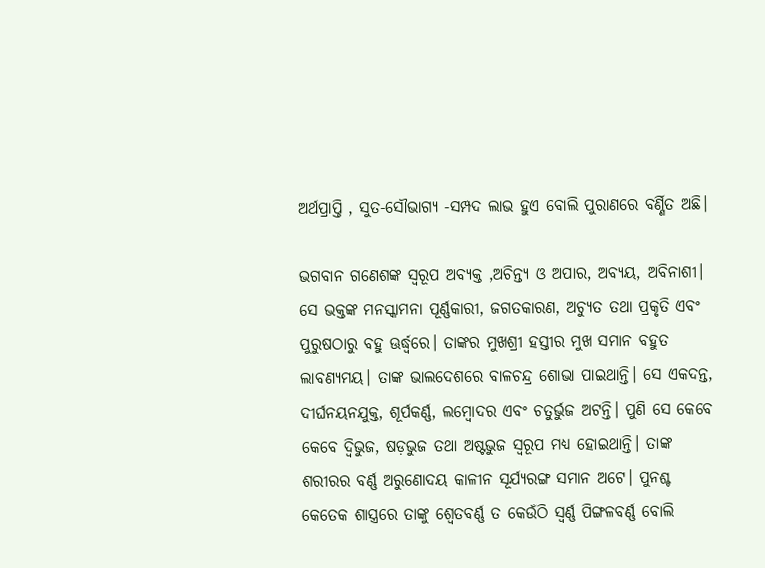ଅର୍ଥପ୍ରାପ୍ତି , ସୁତ-ସୌଭାଗ୍ୟ -ସମ୍ପଦ ଲାଭ ହୁଏ ବୋଲି ପୁରାଣରେ ବର୍ଣ୍ଣିତ ଅଛି।

ଭଗବାନ ଗଣେଶଙ୍କ ସ୍ୱରୂପ ଅବ୍ୟକ୍ତ ,ଅଚିନ୍ତ୍ୟ ଓ ଅପାର, ଅବ୍ୟୟ, ଅବିନାଶୀ। ସେ ଭକ୍ତଙ୍କ ମନସ୍କାମନା ପୂର୍ଣ୍ଣକାରୀ, ଜଗତକାରଣ, ଅଚ୍ୟୁତ ତଥା ପ୍ରକୃତି ଏବଂ ପୁରୁଷଠାରୁ ବହୁ ଊର୍ଦ୍ଧ୍ୱରେ। ତାଙ୍କର ମୁଖଶ୍ରୀ ହସ୍ତୀର ମୁଖ ସମାନ ବହୁତ ଲାବଣ୍ୟମୟ। ତାଙ୍କ ଭାଲଦେଶରେ ବାଳଚନ୍ଦ୍ର ଶୋଭା ପାଇଥାନ୍ତି। ସେ ଏକଦନ୍ତ, ଦୀର୍ଘନୟନଯୁକ୍ତ, ଶୂର୍ପକର୍ଣ୍ଣ, ଲମ୍ବୋଦର ଏବଂ ଚତୁର୍ଭୁଜ ଅଟନ୍ତି। ପୁଣି ସେ କେବେ କେବେ ଦ୍ବିଭୁଜ, ଷଡ଼ଭୁଜ ତଥା ଅଷ୍ଟଭୁଜ ସ୍ୱରୂପ ମଧ୍ୟ ହୋଇଥାନ୍ତି। ତାଙ୍କ ଶରୀରର ବର୍ଣ୍ଣ ଅରୁଣୋଦୟ କାଳୀନ ସୂର୍ଯ୍ୟରଙ୍ଗ ସମାନ ଅଟେ। ପୁନଶ୍ଚ କେତେକ ଶାସ୍ତ୍ରରେ ତାଙ୍କୁ ଶ୍ୱେତବର୍ଣ୍ଣ ତ କେଉଁଠି ସ୍ୱର୍ଣ୍ଣ ପିଙ୍ଗଳବର୍ଣ୍ଣ ବୋଲି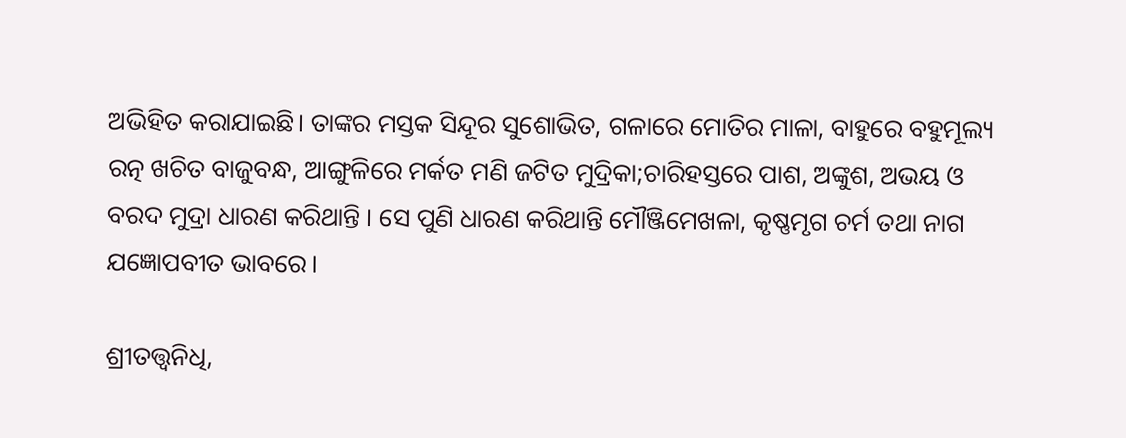ଅଭିହିତ କରାଯାଇଛି। ତାଙ୍କର ମସ୍ତକ ସିନ୍ଦୂର ସୁଶୋଭିତ, ଗଳାରେ ମୋତିର ମାଳା, ବାହୁରେ ବହୁମୂଲ୍ୟ ରତ୍ନ ଖଚିତ ବାଜୁବନ୍ଧ, ଆଙ୍ଗୁଳିରେ ମର୍କତ ମଣି ଜଟିତ ମୁଦ୍ରିକା;ଚାରିହସ୍ତରେ ପାଶ, ଅଙ୍କୁଶ, ଅଭୟ ଓ ବରଦ ମୁଦ୍ରା ଧାରଣ କରିଥାନ୍ତି । ସେ ପୁଣି ଧାରଣ କରିଥାନ୍ତି ମୌଞ୍ଜିମେଖଳା, କୃଷ୍ଣମୃଗ ଚର୍ମ ତଥା ନାଗ ଯଜ୍ଞୋପବୀତ ଭାବରେ।

ଶ୍ରୀତତ୍ତ୍ୱନିଧି,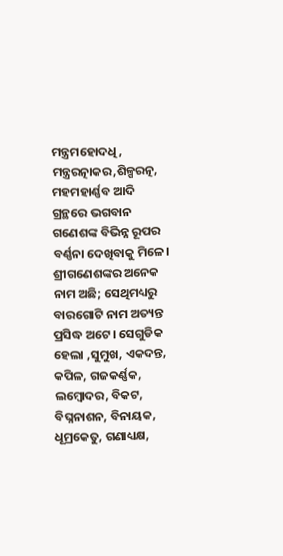ମନ୍ତ୍ରମହୋଦଧି, ମନ୍ତ୍ରରତ୍ନାକର,ଶିଳ୍ପରତ୍ନ, ମହମହାର୍ଣ୍ଣବ ଆଦି ଗ୍ରନ୍ଥରେ ଭଗବାନ ଗଣେଶଙ୍କ ବିଭିନ୍ନ ରୂପର ବର୍ଣ୍ଣନା ଦେଖିବାକୁ ମିଳେ। ଶ୍ରୀଗଣେଶଙ୍କର ଅନେକ ନାମ ଅଛି; ସେଥିମଧ୍ୟରୁ ବାରଗୋଟି ନାମ ଅତ୍ୟନ୍ତ ପ୍ରସିଦ୍ଧ ଅଟେ। ସେଗୁଡିକ ହେଲା ,ସୁମୁଖ, ଏକଦନ୍ତ, କପିଳ, ଗଜକର୍ଣ୍ଣକ, ଲମ୍ବୋଦର, ବିକଟ, ବିଘ୍ନନାଶନ, ବିନାୟକ, ଧୂମ୍ରକେତୁ, ଗଣାଧ୍ୟକ୍ଷ,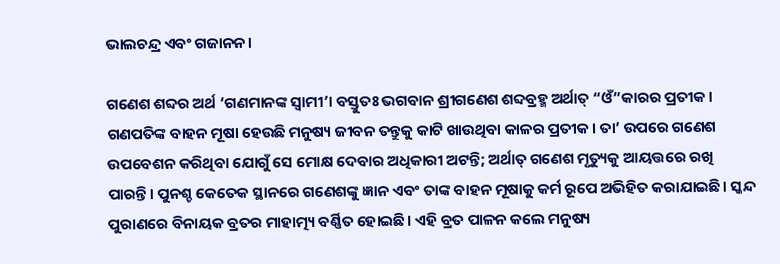ଭାଲଚନ୍ଦ୍ର ଏବଂ ଗଜାନନ।

ଗଣେଶ ଶବ୍ଦର ଅର୍ଥ ‘ଗଣମାନଙ୍କ ସ୍ୱାମୀ’। ବସ୍ତୁତଃ ଭଗବାନ ଶ୍ରୀଗଣେଶ ଶବ୍ଦବ୍ରହ୍ମ ଅର୍ଥାତ୍ “ଓଁ”କାରର ପ୍ରତୀକ। ଗଣପତିଙ୍କ ବାହନ ମୂଷା ହେଉଛି ମନୁଷ୍ୟ ଜୀବନ ତନ୍ତୁକୁ କାଟି ଖାଉଥିବା କାଳର ପ୍ରତୀକ। ତା’ ଉପରେ ଗଣେଶ ଉପବେଶନ କରିଥିବା ଯୋଗୁଁ ସେ ମୋକ୍ଷ ଦେବାର ଅଧିକାରୀ ଅଟନ୍ତି; ଅର୍ଥାତ୍ ଗଣେଶ ମୃତ୍ୟୁକୁ ଆୟତ୍ତରେ ରଖି ପାରନ୍ତି। ପୁନଶ୍ଚ କେତେକ ସ୍ଥାନରେ ଗଣେଶଙ୍କୁ ଜ୍ଞାନ ଏବଂ ତାଙ୍କ ବାହନ ମୂଷାକୁ କର୍ମ ରୂପେ ଅଭିହିତ କରାଯାଇଛି। ସ୍କନ୍ଦ ପୁରାଣରେ ବିନାୟକ ବ୍ରତର ମାହାତ୍ମ୍ୟ ବର୍ଣ୍ଣିତ ହୋଇଛି। ଏହି ବ୍ରତ ପାଳନ କଲେ ମନୁଷ୍ୟ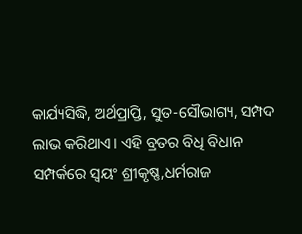କାର୍ଯ୍ୟସିଦ୍ଧି, ଅର୍ଥପ୍ରାପ୍ତି, ସୁତ-ସୌଭାଗ୍ୟ, ସମ୍ପଦ ଲାଭ କରିଥାଏ। ଏହି ବ୍ରତର ବିଧି ବିଧାନ ସମ୍ପର୍କରେ ସ୍ୱୟଂ ଶ୍ରୀକୃଷ୍ଣ,ଧର୍ମରାଜ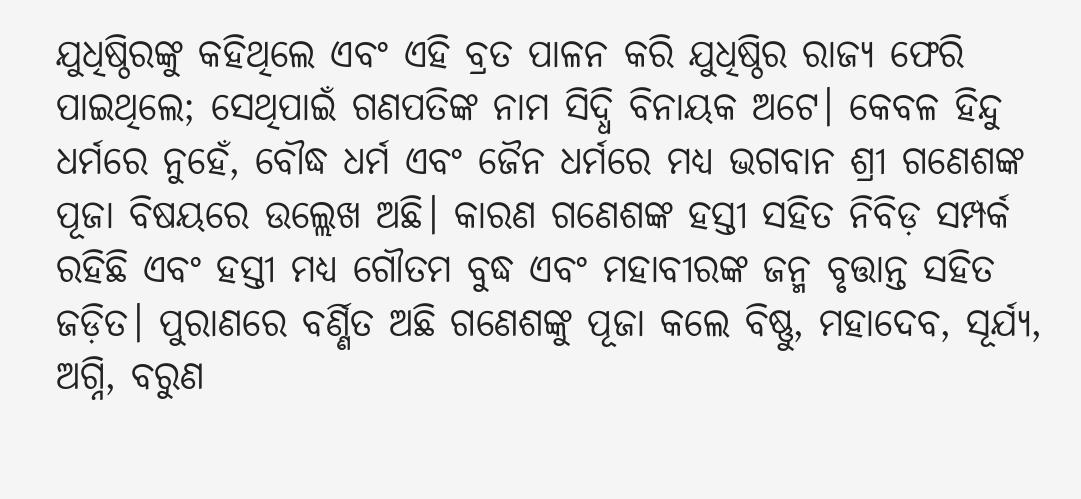ଯୁଧିଷ୍ଠିରଙ୍କୁ କହିଥିଲେ ଏବଂ ଏହି ବ୍ରତ ପାଳନ କରି ଯୁଧିଷ୍ଠିର ରାଜ୍ୟ ଫେରି ପାଇଥିଲେ; ସେଥିପାଇଁ ଗଣପତିଙ୍କ ନାମ ସିଦ୍ଧି ବିନାୟକ ଅଟେ। କେବଳ ହିନ୍ଦୁ ଧର୍ମରେ ନୁହେଁ, ବୌଦ୍ଧ ଧର୍ମ ଏବଂ ଜୈନ ଧର୍ମରେ ମଧ୍ୟ ଭଗବାନ ଶ୍ରୀ ଗଣେଶଙ୍କ ପୂଜା ବିଷୟରେ ଉଲ୍ଲେଖ ଅଛି। କାରଣ ଗଣେଶଙ୍କ ହସ୍ତୀ ସହିତ ନିବିଡ଼ ସମ୍ପର୍କ ରହିଛି ଏବଂ ହସ୍ତୀ ମଧ୍ୟ ଗୌତମ ବୁଦ୍ଧ ଏବଂ ମହାବୀରଙ୍କ ଜନ୍ମ ବୃତ୍ତାନ୍ତ ସହିତ ଜଡ଼ିତ। ପୁରାଣରେ ବର୍ଣ୍ଣିତ ଅଛି ଗଣେଶଙ୍କୁ ପୂଜା କଲେ ବିଷ୍ଣୁ, ମହାଦେବ, ସୂର୍ଯ୍ୟ, ଅଗ୍ନି, ବରୁଣ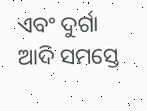ଏବଂ ଦୁର୍ଗା ଆଦି ସମସ୍ତେ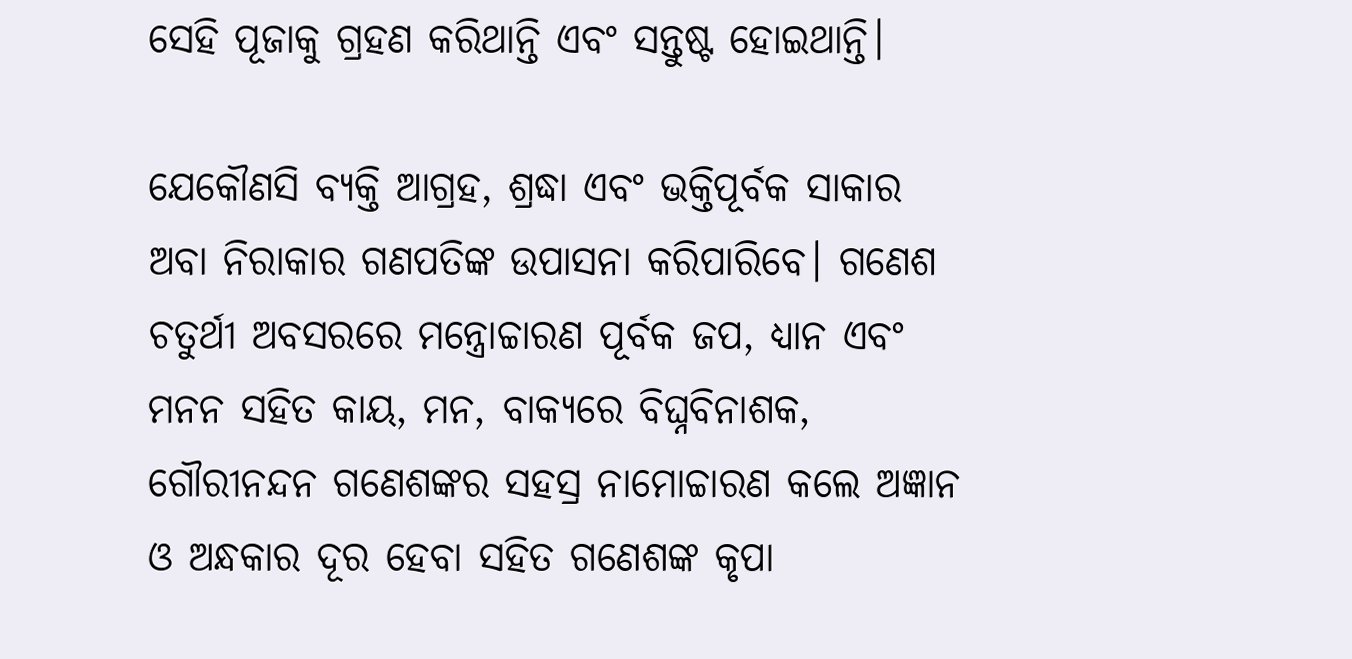ସେହି ପୂଜାକୁ ଗ୍ରହଣ କରିଥାନ୍ତି ଏବଂ ସନ୍ତୁଷ୍ଟ ହୋଇଥାନ୍ତି।

ଯେକୌଣସି ବ୍ୟକ୍ତି ଆଗ୍ରହ, ଶ୍ରଦ୍ଧା ଏବଂ ଭକ୍ତିପୂର୍ବକ ସାକାର ଅବା ନିରାକାର ଗଣପତିଙ୍କ ଉପାସନା କରିପାରିବେ। ଗଣେଶ ଚତୁର୍ଥୀ ଅବସରରେ ମନ୍ତ୍ରୋଚ୍ଚାରଣ ପୂର୍ବକ ଜପ, ଧ୍ୟାନ ଏବଂ ମନନ ସହିତ କାୟ, ମନ, ବାକ୍ୟରେ ବିଘ୍ନବିନାଶକ, ଗୌରୀନନ୍ଦନ ଗଣେଶଙ୍କର ସହସ୍ର ନାମୋଚ୍ଚାରଣ କଲେ ଅଜ୍ଞାନ ଓ ଅନ୍ଧକାର ଦୂର ହେବା ସହିତ ଗଣେଶଙ୍କ କୃପା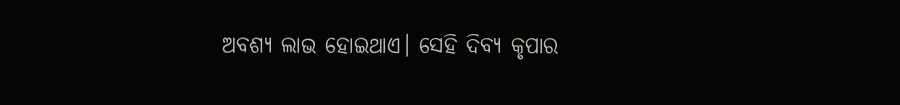ଅବଶ୍ୟ ଲାଭ ହୋଇଥାଏ। ସେହି ଦିବ୍ୟ କୃପାର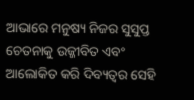ଆଭାରେ ମନୁଷ୍ୟ ନିଜର ସୁସୁପ୍ତ ଚେତନାକୁ ଉଜ୍ଜୀବିତ ଏବଂ ଆଲୋକିତ କରି ଦିବ୍ୟତ୍ୱର ସେହି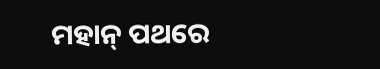ମହାନ୍ ପଥରେ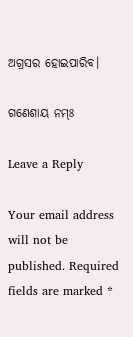ଅଗ୍ରସର ହୋଇପାରିବ।

ଗଣେଶାୟ ନମ୍ଃ

Leave a Reply

Your email address will not be published. Required fields are marked *